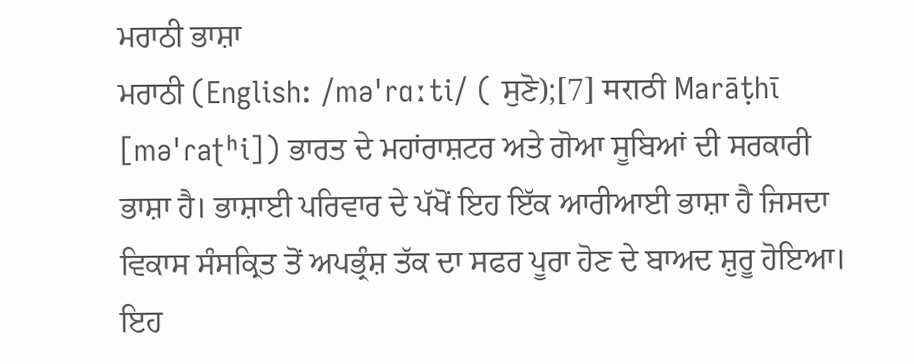ਮਰਾਠੀ ਭਾਸ਼ਾ
ਮਰਾਠੀ (English: /məˈrɑːti/ ( ਸੁਣੋ);[7] मराठी Marāṭhī [məˈɾaʈʰi]) ਭਾਰਤ ਦੇ ਮਹਾਂਰਾਸ਼ਟਰ ਅਤੇ ਗੋਆ ਸੂਬਿਆਂ ਦੀ ਸਰਕਾਰੀ ਭਾਸ਼ਾ ਹੈ। ਭਾਸ਼ਾਈ ਪਰਿਵਾਰ ਦੇ ਪੱਖੋਂ ਇਹ ਇੱਕ ਆਰੀਆਈ ਭਾਸ਼ਾ ਹੈ ਜਿਸਦਾ ਵਿਕਾਸ ਸੰਸਕ੍ਰਿਤ ਤੋਂ ਅਪਭ੍ਰੰਸ਼ ਤੱਕ ਦਾ ਸਫਰ ਪੂਰਾ ਹੋਣ ਦੇ ਬਾਅਦ ਸ਼ੁਰੂ ਹੋਇਆ। ਇਹ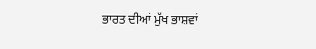ਭਾਰਤ ਦੀਆਂ ਮੁੱਖ ਭਾਸ਼ਵਾਂ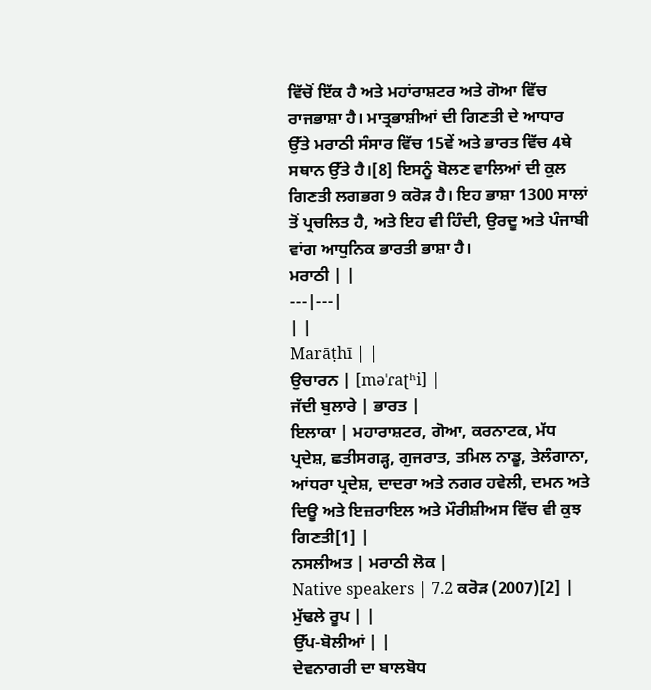ਵਿੱਚੋਂ ਇੱਕ ਹੈ ਅਤੇ ਮਹਾਂਰਾਸ਼ਟਰ ਅਤੇ ਗੋਆ ਵਿੱਚ ਰਾਜਭਾਸ਼ਾ ਹੈ। ਮਾਤ੍ਰਭਾਸ਼ੀਆਂ ਦੀ ਗਿਣਤੀ ਦੇ ਆਧਾਰ ਉੱਤੇ ਮਰਾਠੀ ਸੰਸਾਰ ਵਿੱਚ 15ਵੇਂ ਅਤੇ ਭਾਰਤ ਵਿੱਚ 4ਥੇ ਸਥਾਨ ਉੱਤੇ ਹੈ।[8] ਇਸਨੂੰ ਬੋਲਣ ਵਾਲਿਆਂ ਦੀ ਕੁਲ ਗਿਣਤੀ ਲਗਭਗ 9 ਕਰੋੜ ਹੈ। ਇਹ ਭਾਸ਼ਾ 1300 ਸਾਲਾਂ ਤੋਂ ਪ੍ਰਚਲਿਤ ਹੈ, ਅਤੇ ਇਹ ਵੀ ਹਿੰਦੀ, ਉਰਦੂ ਅਤੇ ਪੰਜਾਬੀ ਵਾਂਗ ਆਧੁਨਿਕ ਭਾਰਤੀ ਭਾਸ਼ਾ ਹੈ।
ਮਰਾਠੀ | |
---|---|
| |
Marāṭhī | |
ਉਚਾਰਨ | [məˈɾaʈʰi] |
ਜੱਦੀ ਬੁਲਾਰੇ | ਭਾਰਤ |
ਇਲਾਕਾ | ਮਹਾਰਾਸ਼ਟਰ, ਗੋਆ, ਕਰਨਾਟਕ, ਮੱਧ ਪ੍ਰਦੇਸ਼, ਛਤੀਸਗੜ੍ਹ, ਗੁਜਰਾਤ, ਤਮਿਲ ਨਾਡੂ, ਤੇਲੰਗਾਨਾ, ਆਂਧਰਾ ਪ੍ਰਦੇਸ਼, ਦਾਦਰਾ ਅਤੇ ਨਗਰ ਹਵੇਲੀ, ਦਮਨ ਅਤੇ ਦਿਊ ਅਤੇ ਇਜ਼ਰਾਇਲ ਅਤੇ ਮੌਰੀਸ਼ੀਅਸ ਵਿੱਚ ਵੀ ਕੁਝ ਗਿਣਤੀ[1] |
ਨਸਲੀਅਤ | ਮਰਾਠੀ ਲੋਕ |
Native speakers | 7.2 ਕਰੋੜ (2007)[2] |
ਮੁੱਢਲੇ ਰੂਪ | |
ਉੱਪ-ਬੋਲੀਆਂ | |
ਦੇਵਨਾਗਰੀ ਦਾ ਬਾਲਬੋਧ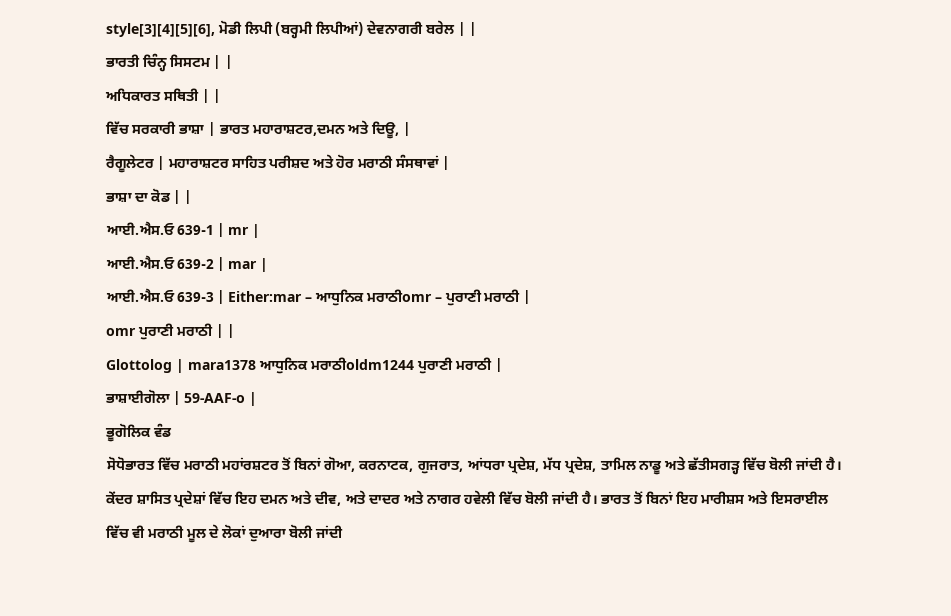style[3][4][5][6], ਮੋਡੀ ਲਿਪੀ (ਬਰ੍ਹਮੀ ਲਿਪੀਆਂ) ਦੇਵਨਾਗਰੀ ਬਰੇਲ | |
ਭਾਰਤੀ ਚਿੰਨ੍ਹ ਸਿਸਟਮ | |
ਅਧਿਕਾਰਤ ਸਥਿਤੀ | |
ਵਿੱਚ ਸਰਕਾਰੀ ਭਾਸ਼ਾ | ਭਾਰਤ ਮਹਾਰਾਸ਼ਟਰ,ਦਮਨ ਅਤੇ ਦਿਊ, |
ਰੈਗੂਲੇਟਰ | ਮਹਾਰਾਸ਼ਟਰ ਸਾਹਿਤ ਪਰੀਸ਼ਦ ਅਤੇ ਹੋਰ ਮਰਾਠੀ ਸੰਸਥਾਵਾਂ |
ਭਾਸ਼ਾ ਦਾ ਕੋਡ | |
ਆਈ.ਐਸ.ਓ 639-1 | mr |
ਆਈ.ਐਸ.ਓ 639-2 | mar |
ਆਈ.ਐਸ.ਓ 639-3 | Either:mar – ਆਧੁਨਿਕ ਮਰਾਠੀomr – ਪੁਰਾਣੀ ਮਰਾਠੀ |
omr ਪੁਰਾਣੀ ਮਰਾਠੀ | |
Glottolog | mara1378 ਆਧੁਨਿਕ ਮਰਾਠੀoldm1244 ਪੁਰਾਣੀ ਮਰਾਠੀ |
ਭਾਸ਼ਾਈਗੋਲਾ | 59-AAF-o |
ਭੂਗੋਲਿਕ ਵੰਡ
ਸੋਧੋਭਾਰਤ ਵਿੱਚ ਮਰਾਠੀ ਮਹਾਂਰਸ਼ਟਰ ਤੋਂ ਬਿਨਾਂ ਗੋਆ, ਕਰਨਾਟਕ, ਗੁਜਰਾਤ, ਆਂਧਰਾ ਪ੍ਰਦੇਸ਼, ਮੱਧ ਪ੍ਰਦੇਸ਼, ਤਾਮਿਲ ਨਾਡੂ ਅਤੇ ਛੱਤੀਸਗੜ੍ਹ ਵਿੱਚ ਬੋਲੀ ਜਾਂਦੀ ਹੈ। ਕੇਂਦਰ ਸ਼ਾਸਿਤ ਪ੍ਰਦੇਸ਼ਾਂ ਵਿੱਚ ਇਹ ਦਮਨ ਅਤੇ ਦੀਵ, ਅਤੇ ਦਾਦਰ ਅਤੇ ਨਾਗਰ ਹਵੇਲੀ ਵਿੱਚ ਬੋਲੀ ਜਾਂਦੀ ਹੈ। ਭਾਰਤ ਤੋਂ ਬਿਨਾਂ ਇਹ ਮਾਰੀਸ਼ਸ ਅਤੇ ਇਸਰਾਈਲ ਵਿੱਚ ਵੀ ਮਰਾਠੀ ਮੂਲ ਦੇ ਲੋਕਾਂ ਦੁਆਰਾ ਬੋਲੀ ਜਾਂਦੀ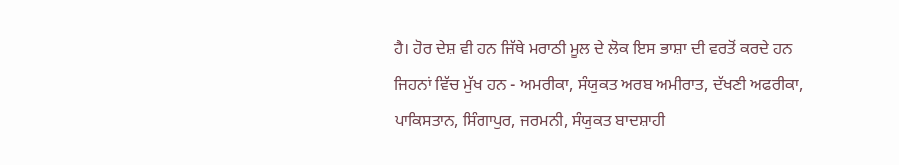ਹੈ। ਹੋਰ ਦੇਸ਼ ਵੀ ਹਨ ਜਿੱਥੇ ਮਰਾਠੀ ਮੂਲ ਦੇ ਲੋਕ ਇਸ ਭਾਸ਼ਾ ਦੀ ਵਰਤੋਂ ਕਰਦੇ ਹਨ ਜਿਹਨਾਂ ਵਿੱਚ ਮੁੱਖ ਹਨ - ਅਮਰੀਕਾ, ਸੰਯੁਕਤ ਅਰਬ ਅਮੀਰਾਤ, ਦੱਖਣੀ ਅਫਰੀਕਾ, ਪਾਕਿਸਤਾਨ, ਸਿੰਗਾਪੁਰ, ਜਰਮਨੀ, ਸੰਯੁਕਤ ਬਾਦਸ਼ਾਹੀ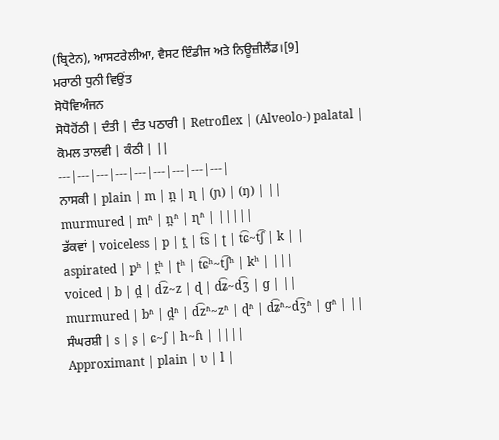(ਬ੍ਰਿਟੇਨ), ਆਸਟਰੇਲੀਆ, ਵੈਸਟ ਇੰਡੀਜ ਅਤੇ ਨਿਊਜ਼ੀਲੈਂਡ।[9]
ਮਰਾਠੀ ਧੁਨੀ ਵਿਉਂਤ
ਸੋਧੋਵਿਅੰਜਨ
ਸੋਧੋਹੋਂਠੀ | ਦੰਤੀ | ਦੰਤ ਪਠਾਰੀ | Retroflex | (Alveolo-) palatal |
ਕੋਮਲ ਤਾਲਵੀ | ਕੰਠੀ | ||
---|---|---|---|---|---|---|---|---|
ਨਾਸਕੀ | plain | m | n̪ | ɳ | (ɲ) | (ŋ) | ||
murmured | mʱ | n̪ʱ | ɳʱ | |||||
ਡੱਕਵਾਂ | voiceless | p | t̪ | t͡s | ʈ | t͡ɕ~t͡ʃ | k | |
aspirated | pʰ | t̪ʰ | ʈʰ | t͡ɕʰ~t͡ʃʰ | kʰ | |||
voiced | b | d̪ | d͡z~z | ɖ | d͡ʑ~d͡ʒ | ɡ | ||
murmured | bʱ | d̪ʱ | d͡zʱ~zʱ | ɖʱ | d͡ʑʱ~d͡ʒʱ | ɡʱ | ||
ਸੰਘਰਸ਼ੀ | s | ʂ | ɕ~ʃ | h~ɦ | ||||
Approximant | plain | ʋ | l |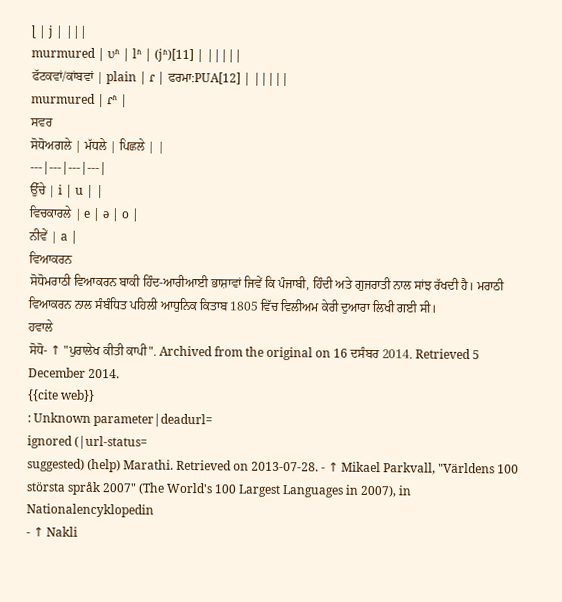ɭ | j | |||
murmured | ʋʱ | lʱ | (jʱ)[11] | |||||
ਫੱਟਕਵਾਂ/ਕਾਂਬਵਾਂ | plain | ɾ | ਫਰਮਾ:PUA[12] | |||||
murmured | ɾʱ |
ਸਵਰ
ਸੋਧੋਅਗਲੇ | ਮੱਧਲੇ | ਪਿਛਲੇ | |
---|---|---|---|
ਉੱਚੇ | i | u | |
ਵਿਚਕਾਰਲੇ | e | ə | o |
ਨੀਵੇਂ | a |
ਵਿਆਕਰਨ
ਸੋਧੋਮਰਾਠੀ ਵਿਆਕਰਨ ਬਾਕੀ ਹਿੰਦ-ਆਰੀਆਈ ਭਾਸ਼ਾਵਾਂ ਜਿਵੇਂ ਕਿ ਪੰਜਾਬੀ, ਹਿੰਦੀ ਅਤੇ ਗੁਜਰਾਤੀ ਨਾਲ ਸਾਂਝ ਰੱਖਦੀ ਹੈ। ਮਰਾਠੀ ਵਿਆਕਰਨ ਨਾਲ ਸੰਬੰਧਿਤ ਪਹਿਲੀ ਆਧੁਨਿਕ ਕਿਤਾਬ 1805 ਵਿੱਚ ਵਿਲੀਅਮ ਕੇਰੀ ਦੁਆਰਾ ਲਿਖੀ ਗਈ ਸੀ।
ਹਵਾਲੇ
ਸੋਧੋ- ↑ "ਪੁਰਾਲੇਖ ਕੀਤੀ ਕਾਪੀ". Archived from the original on 16 ਦਸੰਬਰ 2014. Retrieved 5 December 2014.
{{cite web}}
: Unknown parameter|deadurl=
ignored (|url-status=
suggested) (help) Marathi. Retrieved on 2013-07-28. - ↑ Mikael Parkvall, "Världens 100 största språk 2007" (The World's 100 Largest Languages in 2007), in Nationalencyklopedin
- ↑ Nakli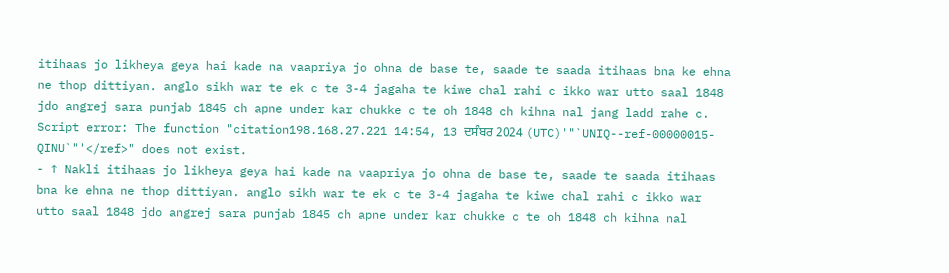itihaas jo likheya geya hai kade na vaapriya jo ohna de base te, saade te saada itihaas bna ke ehna ne thop dittiyan. anglo sikh war te ek c te 3-4 jagaha te kiwe chal rahi c ikko war utto saal 1848 jdo angrej sara punjab 1845 ch apne under kar chukke c te oh 1848 ch kihna nal jang ladd rahe c. Script error: The function "citation198.168.27.221 14:54, 13 ਦਸੰਬਰ 2024 (UTC)'"`UNIQ--ref-00000015-QINU`"'</ref>" does not exist.
- ↑ Nakli itihaas jo likheya geya hai kade na vaapriya jo ohna de base te, saade te saada itihaas bna ke ehna ne thop dittiyan. anglo sikh war te ek c te 3-4 jagaha te kiwe chal rahi c ikko war utto saal 1848 jdo angrej sara punjab 1845 ch apne under kar chukke c te oh 1848 ch kihna nal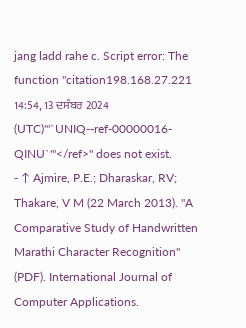jang ladd rahe c. Script error: The function "citation198.168.27.221 14:54, 13 ਦਸੰਬਰ 2024 (UTC)'"`UNIQ--ref-00000016-QINU`"'</ref>" does not exist.
- ↑ Ajmire, P.E.; Dharaskar, RV; Thakare, V M (22 March 2013). "A Comparative Study of Handwritten Marathi Character Recognition" (PDF). International Journal of Computer Applications.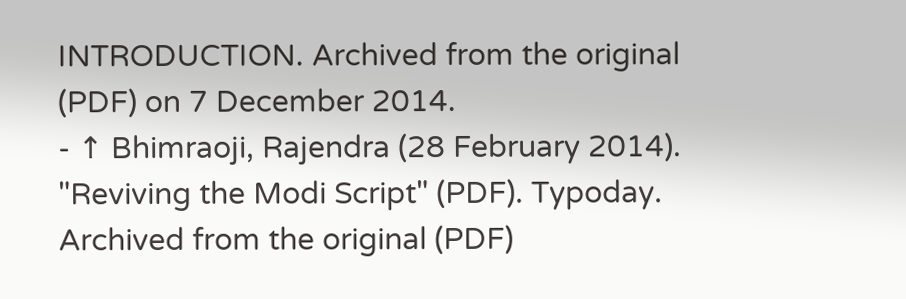INTRODUCTION. Archived from the original (PDF) on 7 December 2014.
- ↑ Bhimraoji, Rajendra (28 February 2014). "Reviving the Modi Script" (PDF). Typoday. Archived from the original (PDF)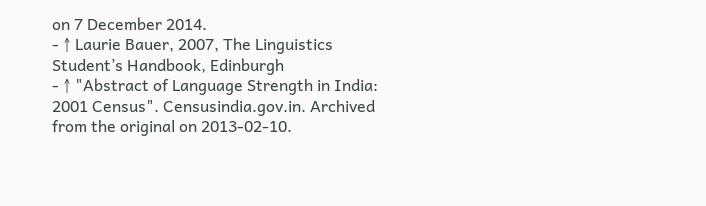on 7 December 2014.
- ↑ Laurie Bauer, 2007, The Linguistics Student’s Handbook, Edinburgh
- ↑ "Abstract of Language Strength in India: 2001 Census". Censusindia.gov.in. Archived from the original on 2013-02-10.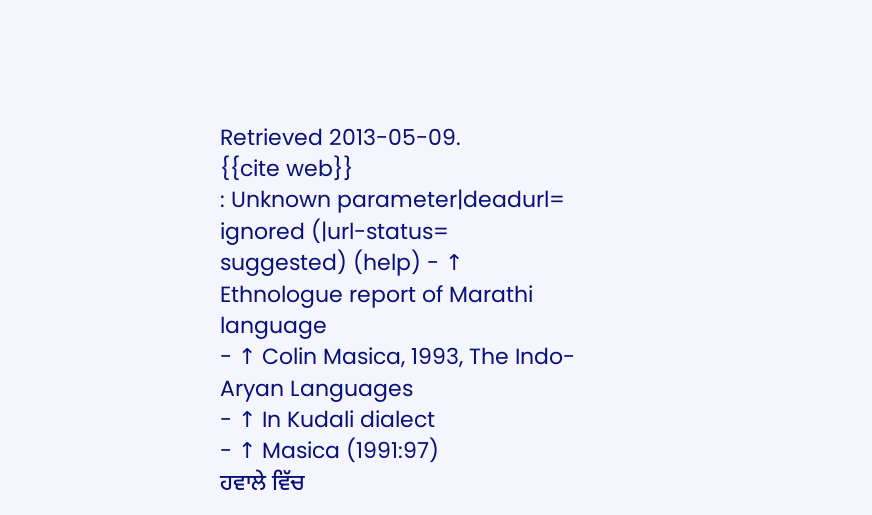Retrieved 2013-05-09.
{{cite web}}
: Unknown parameter|deadurl=
ignored (|url-status=
suggested) (help) - ↑ Ethnologue report of Marathi language
- ↑ Colin Masica, 1993, The Indo-Aryan Languages
- ↑ In Kudali dialect
- ↑ Masica (1991:97)
ਹਵਾਲੇ ਵਿੱਚ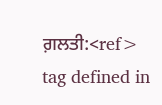ਗ਼ਲਤੀ:<ref>
tag defined in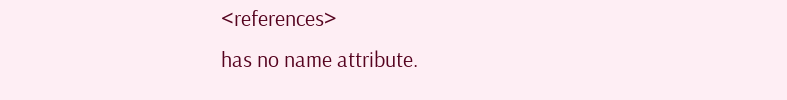<references>
has no name attribute.